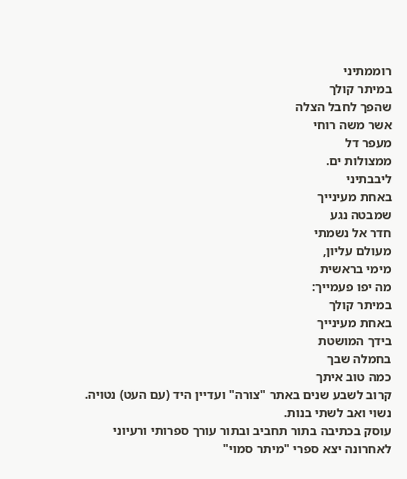רוממתיני
במיתר קולך
שהפך לחבל הצלה
אשר משה רוחי
מעפר דל
ממצולות ים.
ליבבתיני
באחת מעינייך
שמבטה נגע
חדר אל נשמתי
מעולם עליון,
מימי בראשית
מה יפו פעמייך:
במיתר קולך
באחת מעינייך
בידך המושטת
בחמלה שבך
כמה טוב איתך
קרוב לשבע שנים באתר "צורה" ועדיין היד (עם העט) נטויה.
נשוי ואב לשתי בנות.
עוסק בכתיבה בתור תחביב ובתור עורך ספרותי ורעיוני
לאחרונה יצא ספרי "מיתר סמוי"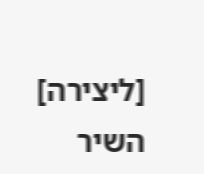[ליצירה]
השיר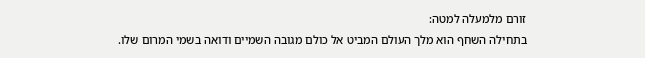זורם מלמעלה למטה:
בתחילה השחף הוא מלך העולם המביט אל כולם מגובה השמיים ודואה בשמי המרום שלו.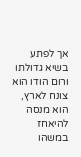אך לפתע בשיא גדולתו ורום הודו הוא צונח לארץ, הוא מנסה להיאחז במשהו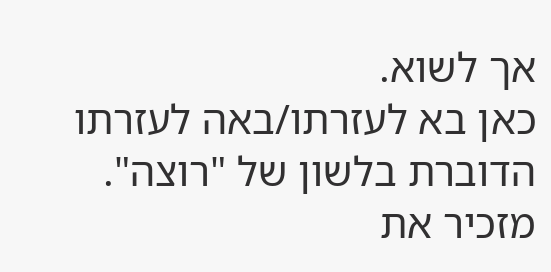אך לשוא.
כאן בא לעזרתו/באה לעזרתו הדוברת בלשון של "רוצה".
מזכיר את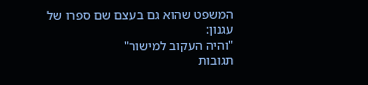המשפט שהוא גם בעצם שם ספרו של עגנון:
"והיה העקוב למישור"
תגובות